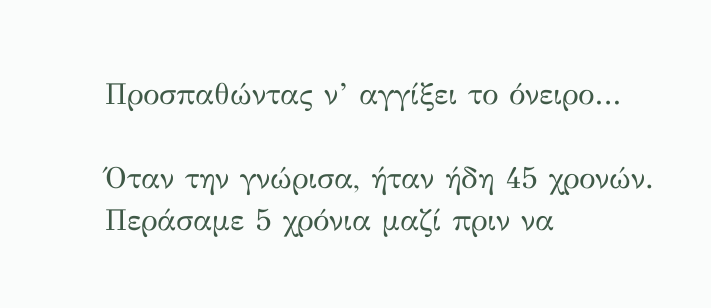Προσπαθώντας ν’ αγγίξει το όνειρο…

Όταν την γνώρισα, ήταν ήδη 45 χρονών. Περάσαμε 5 χρόνια μαζί πριν να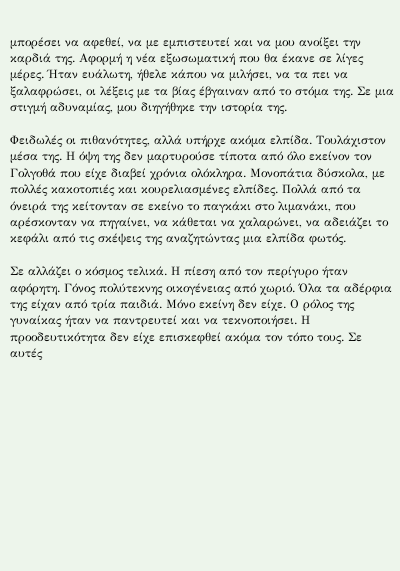μπορέσει να αφεθεί, να με εμπιστευτεί και να μου ανοίξει την καρδιά της. Αφορμή η νέα εξωσωματική που θα έκανε σε λίγες μέρες. Ήταν ευάλωτη, ήθελε κάπου να μιλήσει, να τα πει να ξαλαφρώσει, οι λέξεις με τα βίας έβγαιναν από το στόμα της. Σε μια στιγμή αδυναμίας, μου διηγήθηκε την ιστορία της.

Φειδωλές οι πιθανότητες, αλλά υπήρχε ακόμα ελπίδα. Τουλάχιστον μέσα της. Η όψη της δεν μαρτυρούσε τίποτα από όλο εκείνον τον Γολγοθά που είχε διαβεί χρόνια ολόκληρα. Μονοπάτια δύσκολα, με πολλές κακοτοπιές και κουρελιασμένες ελπίδες. Πολλά από τα όνειρά της κείτονταν σε εκείνο το παγκάκι στο λιμανάκι, που αρέσκονταν να πηγαίνει, να κάθεται να χαλαρώνει, να αδειάζει το κεφάλι από τις σκέψεις της αναζητώντας μια ελπίδα φωτός.

Σε αλλάζει ο κόσμος τελικά. Η πίεση από τον περίγυρο ήταν αφόρητη. Γόνος πολύτεκνης οικογένειας από χωριό. Όλα τα αδέρφια της είχαν από τρία παιδιά. Μόνο εκείνη δεν είχε. Ο ρόλος της γυναίκας ήταν να παντρευτεί και να τεκνοποιήσει. Η προοδευτικότητα δεν είχε επισκεφθεί ακόμα τον τόπο τους. Σε αυτές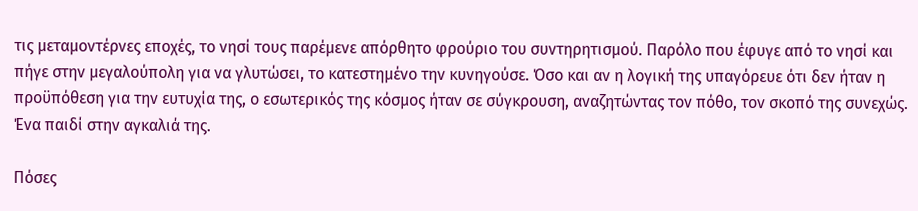τις μεταμοντέρνες εποχές, το νησί τους παρέμενε απόρθητο φρούριο του συντηρητισμού. Παρόλο που έφυγε από το νησί και πήγε στην μεγαλούπολη για να γλυτώσει, το κατεστημένο την κυνηγούσε. Όσο και αν η λογική της υπαγόρευε ότι δεν ήταν η προϋπόθεση για την ευτυχία της, ο εσωτερικός της κόσμος ήταν σε σύγκρουση, αναζητώντας τον πόθο, τον σκοπό της συνεχώς. Ένα παιδί στην αγκαλιά της.

Πόσες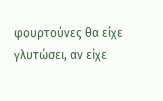φουρτούνες θα είχε γλυτώσει, αν είχε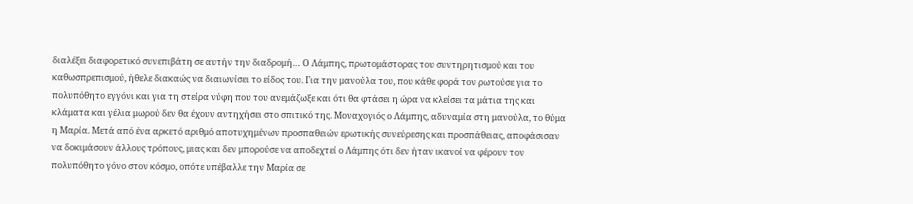διαλέξει διαφορετικό συνεπιβάτη σε αυτήν την διαδρομή… Ο Λάμπης, πρωτομάστορας του συντηρητισμού και του καθωσπρεπισμού, ήθελε διακαώς να διαιωνίσει το είδος του. Για την μανούλα του, που κάθε φορά τον ρωτούσε για το πολυπόθητο εγγόνι και για τη στείρα νύφη που του ανεμάζωξε και ότι θα φτάσει η ώρα να κλείσει τα μάτια της και κλάματα και γέλια μωρού δεν θα έχουν αντηχήσει στο σπιτικό της. Μοναχογιός ο Λάμπης, αδυναμία στη μανούλα, το θύμα η Μαρία. Μετά από ένα αρκετό αριθμό αποτυχημένων προσπαθειών ερωτικής συνεύρεσης και προσπάθειας, αποφάσισαν να δοκιμάσουν άλλους τρόπους, μιας και δεν μπορούσε να αποδεχτεί ο Λάμπης ότι δεν ήταν ικανοί να φέρουν τον πολυπόθητο γόνο στον κόσμο, οπότε υπέβαλλε την Μαρία σε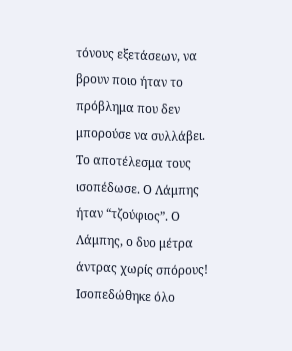τόνους εξετάσεων, να βρουν ποιο ήταν το πρόβλημα που δεν μπορούσε να συλλάβει. Το αποτέλεσμα τους ισοπέδωσε. Ο Λάμπης ήταν “τζούφιος”. Ο Λάμπης, ο δυο μέτρα άντρας χωρίς σπόρους! Ισοπεδώθηκε όλο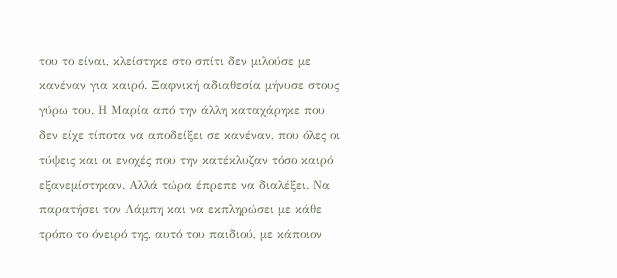του το είναι, κλείστηκε στο σπίτι δεν μιλούσε με κανέναν για καιρό. Ξαφνική αδιαθεσία μήνυσε στους γύρω του. Η Μαρία από την άλλη καταχάρηκε που δεν είχε τίποτα να αποδείξει σε κανέναν, που όλες οι τύψεις και οι ενοχές που την κατέκλυζαν τόσο καιρό εξανεμίστηκαν. Αλλά τώρα έπρεπε να διαλέξει. Να παρατήσει τον Λάμπη και να εκπληρώσει με κάθε τρόπο το όνειρό της, αυτό του παιδιού, με κάποιον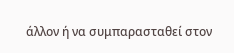άλλον ή να συμπαρασταθεί στον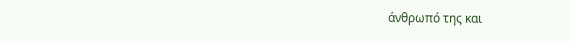άνθρωπό της και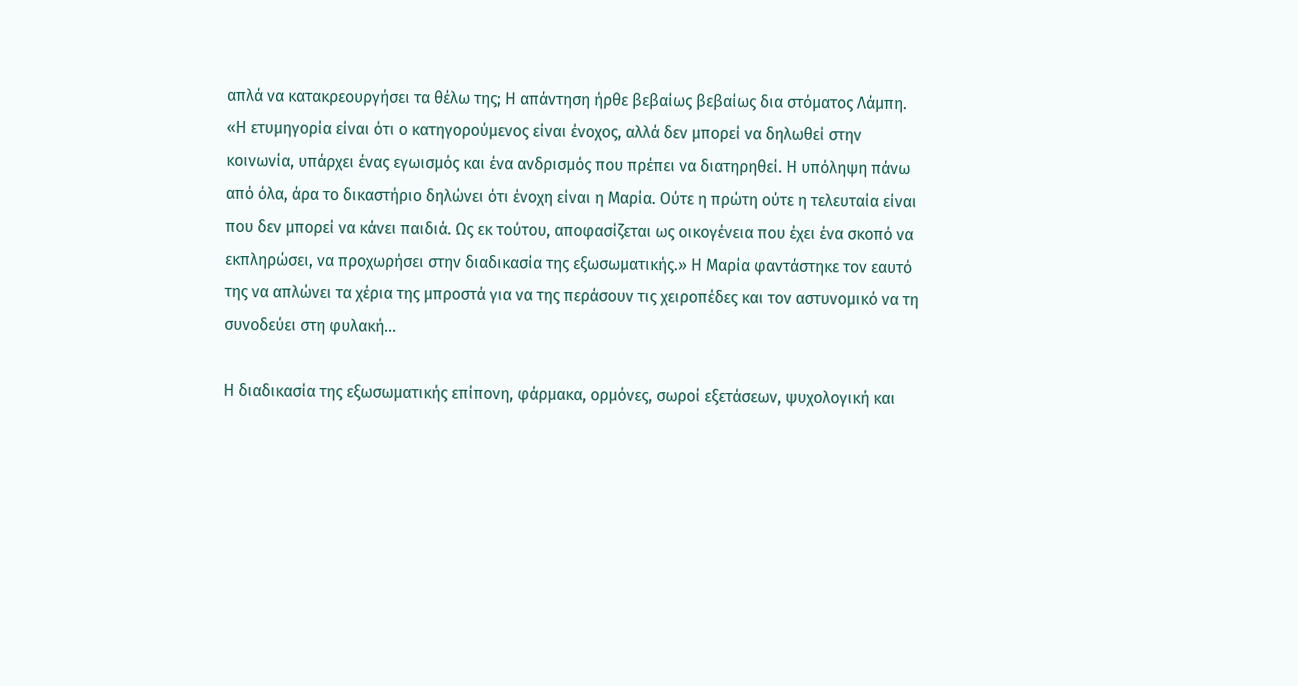απλά να κατακρεουργήσει τα θέλω της; Η απάντηση ήρθε βεβαίως βεβαίως δια στόματος Λάμπη. «Η ετυμηγορία είναι ότι ο κατηγορούμενος είναι ένοχος, αλλά δεν μπορεί να δηλωθεί στην κοινωνία, υπάρχει ένας εγωισμός και ένα ανδρισμός που πρέπει να διατηρηθεί. Η υπόληψη πάνω από όλα, άρα το δικαστήριο δηλώνει ότι ένοχη είναι η Μαρία. Ούτε η πρώτη ούτε η τελευταία είναι που δεν μπορεί να κάνει παιδιά. Ως εκ τούτου, αποφασίζεται ως οικογένεια που έχει ένα σκοπό να εκπληρώσει, να προχωρήσει στην διαδικασία της εξωσωματικής.» Η Μαρία φαντάστηκε τον εαυτό της να απλώνει τα χέρια της μπροστά για να της περάσουν τις χειροπέδες και τον αστυνομικό να τη συνοδεύει στη φυλακή…

Η διαδικασία της εξωσωματικής επίπονη, φάρμακα, ορμόνες, σωροί εξετάσεων, ψυχολογική και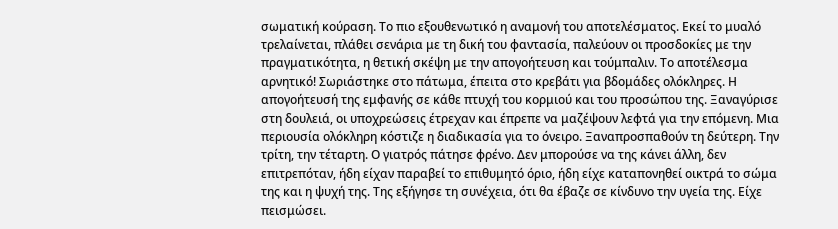σωματική κούραση. Το πιο εξουθενωτικό η αναμονή του αποτελέσματος. Εκεί το μυαλό τρελαίνεται, πλάθει σενάρια με τη δική του φαντασία, παλεύουν οι προσδοκίες με την πραγματικότητα, η θετική σκέψη με την απογοήτευση και τούμπαλιν. Το αποτέλεσμα αρνητικό! Σωριάστηκε στο πάτωμα, έπειτα στο κρεβάτι για βδομάδες ολόκληρες. Η απογοήτευσή της εμφανής σε κάθε πτυχή του κορμιού και του προσώπου της. Ξαναγύρισε στη δουλειά, οι υποχρεώσεις έτρεχαν και έπρεπε να μαζέψουν λεφτά για την επόμενη. Μια περιουσία ολόκληρη κόστιζε η διαδικασία για το όνειρο. Ξαναπροσπαθούν τη δεύτερη. Την τρίτη, την τέταρτη. Ο γιατρός πάτησε φρένο. Δεν μπορούσε να της κάνει άλλη, δεν επιτρεπόταν, ήδη είχαν παραβεί το επιθυμητό όριο, ήδη είχε καταπονηθεί οικτρά το σώμα της και η ψυχή της. Της εξήγησε τη συνέχεια, ότι θα έβαζε σε κίνδυνο την υγεία της. Είχε πεισμώσει.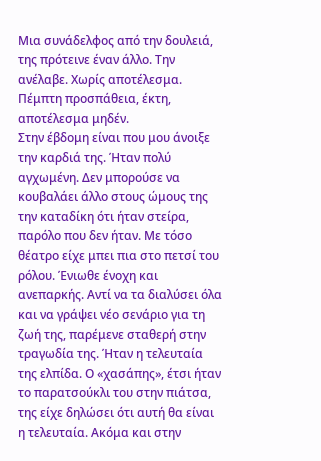Μια συνάδελφος από την δουλειά, της πρότεινε έναν άλλο. Την ανέλαβε. Χωρίς αποτέλεσμα. Πέμπτη προσπάθεια, έκτη, αποτέλεσμα μηδέν.
Στην έβδομη είναι που μου άνοιξε την καρδιά της. Ήταν πολύ αγχωμένη. Δεν μπορούσε να κουβαλάει άλλο στους ώμους της την καταδίκη ότι ήταν στείρα, παρόλο που δεν ήταν. Με τόσο θέατρο είχε μπει πια στο πετσί του ρόλου. Ένιωθε ένοχη και ανεπαρκής. Αντί να τα διαλύσει όλα και να γράψει νέο σενάριο για τη ζωή της, παρέμενε σταθερή στην τραγωδία της. Ήταν η τελευταία της ελπίδα. Ο «χασάπης», έτσι ήταν το παρατσούκλι του στην πιάτσα, της είχε δηλώσει ότι αυτή θα είναι η τελευταία. Ακόμα και στην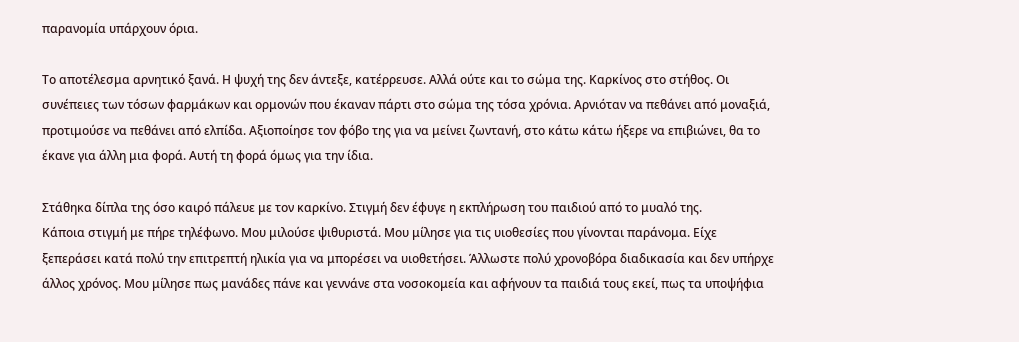παρανομία υπάρχουν όρια.

Το αποτέλεσμα αρνητικό ξανά. Η ψυχή της δεν άντεξε, κατέρρευσε. Αλλά ούτε και το σώμα της. Καρκίνος στο στήθος. Οι συνέπειες των τόσων φαρμάκων και ορμονών που έκαναν πάρτι στο σώμα της τόσα χρόνια. Αρνιόταν να πεθάνει από μοναξιά, προτιμούσε να πεθάνει από ελπίδα. Αξιοποίησε τον φόβο της για να μείνει ζωντανή, στο κάτω κάτω ήξερε να επιβιώνει, θα το έκανε για άλλη μια φορά. Αυτή τη φορά όμως για την ίδια.

Στάθηκα δίπλα της όσο καιρό πάλευε με τον καρκίνο. Στιγμή δεν έφυγε η εκπλήρωση του παιδιού από το μυαλό της.
Κάποια στιγμή με πήρε τηλέφωνο. Μου μιλούσε ψιθυριστά. Μου μίλησε για τις υιοθεσίες που γίνονται παράνομα. Είχε ξεπεράσει κατά πολύ την επιτρεπτή ηλικία για να μπορέσει να υιοθετήσει. Άλλωστε πολύ χρονοβόρα διαδικασία και δεν υπήρχε άλλος χρόνος. Μου μίλησε πως μανάδες πάνε και γεννάνε στα νοσοκομεία και αφήνουν τα παιδιά τους εκεί, πως τα υποψήφια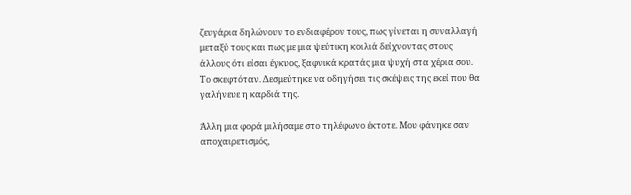ζευγάρια δηλώνουν το ενδιαφέρον τους, πως γίνεται η συναλλαγή μεταξύ τους και πως με μια ψεύτικη κοιλιά δείχνοντας στους άλλους ότι είσαι έγκυος, ξαφνικά κρατάς μια ψυχή στα χέρια σου. Το σκεφτόταν. Δεσμεύτηκε να οδηγήσει τις σκέψεις της εκεί που θα γαλήνευε η καρδιά της.

Άλλη μια φορά μιλήσαμε στο τηλέφωνο έκτοτε. Μου φάνηκε σαν αποχαιρετισμός,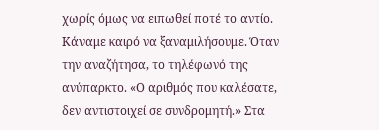χωρίς όμως να ειπωθεί ποτέ το αντίο. Κάναμε καιρό να ξαναμιλήσουμε. Όταν την αναζήτησα, το τηλέφωνό της ανύπαρκτο. «Ο αριθμός που καλέσατε, δεν αντιστοιχεί σε συνδρομητή.» Στα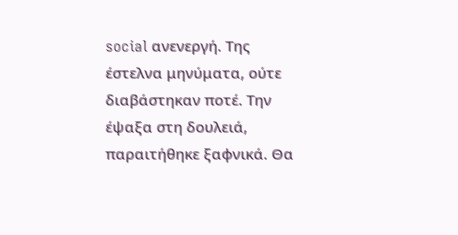social ανενεργή. Της έστελνα μηνύματα, ούτε διαβάστηκαν ποτέ. Την έψαξα στη δουλειά, παραιτήθηκε ξαφνικά. Θα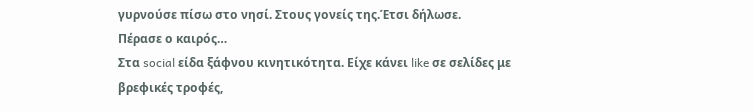γυρνούσε πίσω στο νησί. Στους γονείς της.Έτσι δήλωσε.
Πέρασε ο καιρός…
Στα social είδα ξάφνου κινητικότητα. Είχε κάνει like σε σελίδες με βρεφικές τροφές,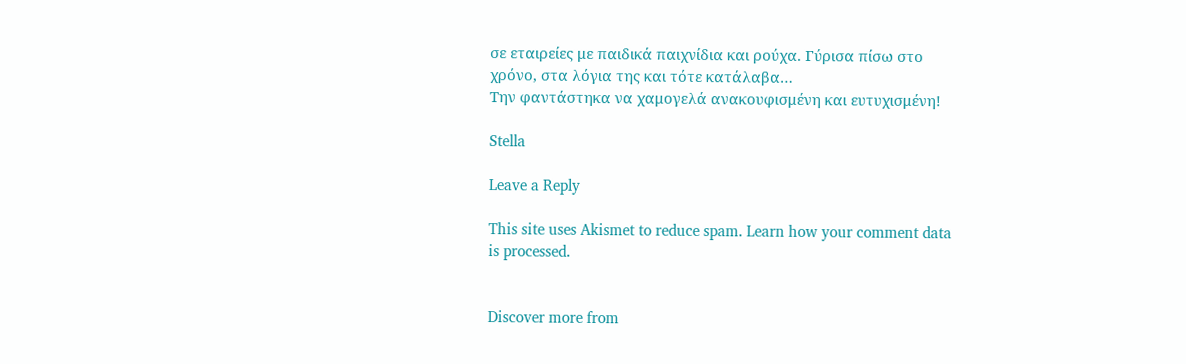σε εταιρείες με παιδικά παιχνίδια και ρούχα. Γύρισα πίσω στο χρόνο, στα λόγια της και τότε κατάλαβα…
Την φαντάστηκα να χαμογελά ανακουφισμένη και ευτυχισμένη!

Stella

Leave a Reply

This site uses Akismet to reduce spam. Learn how your comment data is processed.


Discover more from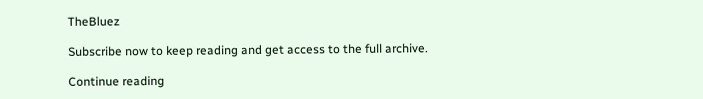TheBluez

Subscribe now to keep reading and get access to the full archive.

Continue reading